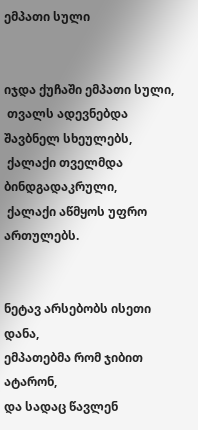ემპათი სული


იჯდა ქუჩაში ემპათი სული,
 თვალს ადევნებდა შავბნელ სხეულებს,
 ქალაქი თველმდა ბინდგადაკრული,
 ქალაქი აწმყოს უფრო ართულებს.


ნეტავ არსებობს ისეთი დანა,
ემპათებმა რომ ჯიბით ატარონ,
და სადაც წავლენ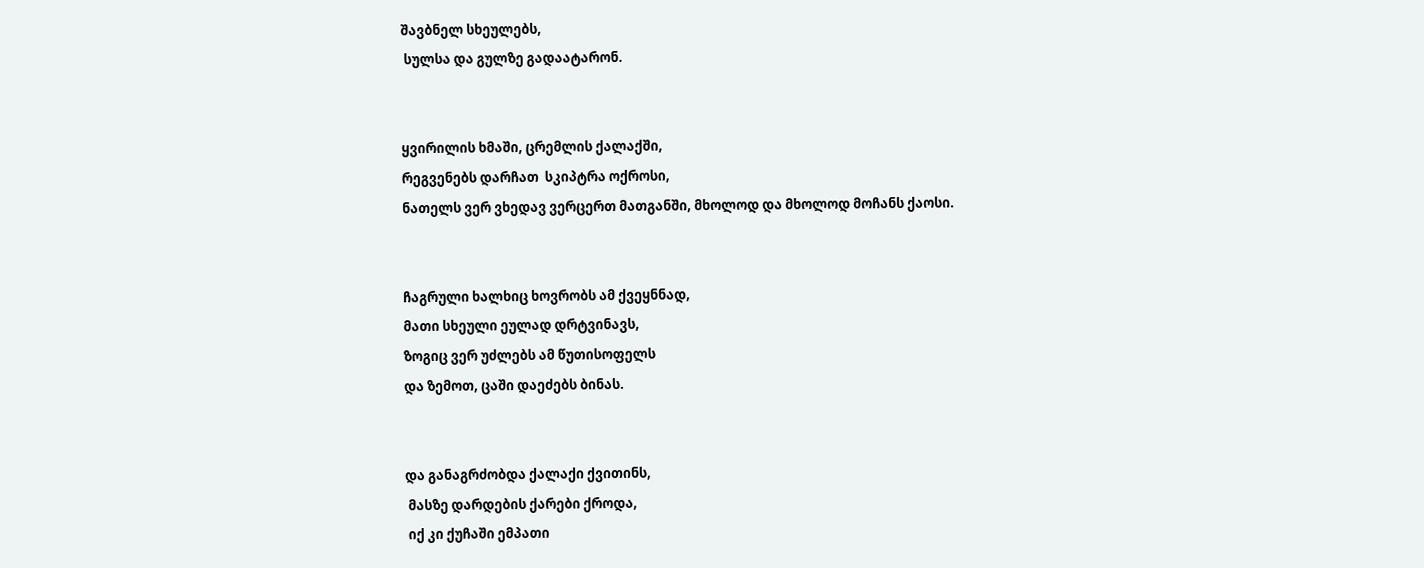შავბნელ სხეულებს,
 სულსა და გულზე გადაატარონ.


ყვირილის ხმაში, ცრემლის ქალაქში,
რეგვენებს დარჩათ  სკიპტრა ოქროსი,
ნათელს ვერ ვხედავ ვერცერთ მათგანში, მხოლოდ და მხოლოდ მოჩანს ქაოსი.


ჩაგრული ხალხიც ხოვრობს ამ ქვეყნნად,
მათი სხეული ეულად დრტვინავს,
ზოგიც ვერ უძლებს ამ წუთისოფელს
და ზემოთ, ცაში დაეძებს ბინას.


და განაგრძობდა ქალაქი ქვითინს,
 მასზე დარდების ქარები ქროდა,
 იქ კი ქუჩაში ემპათი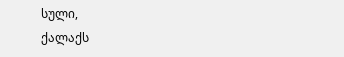სული,
ქალაქს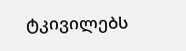ტკივილებს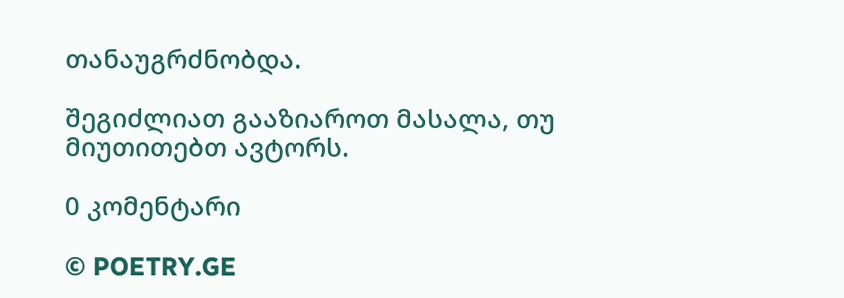თანაუგრძნობდა.

შეგიძლიათ გააზიაროთ მასალა, თუ მიუთითებთ ავტორს.

0 კომენტარი

© POETRY.GE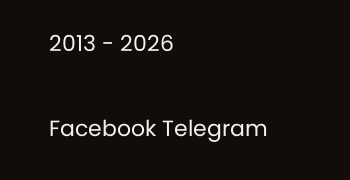2013 - 2026

Facebook Telegram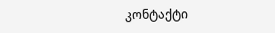კონტაქტი